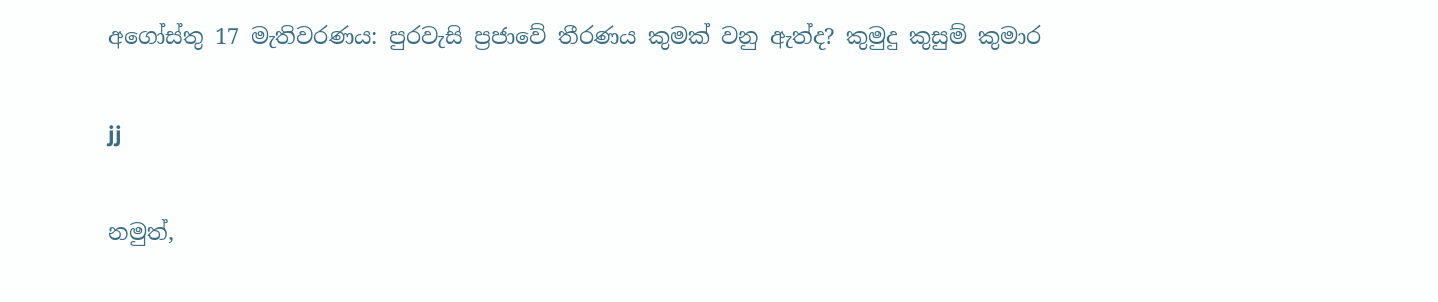අගෝස්තු 17 මැතිවරණය: පුරවැසි ප්‍රජාවේ තීරණය කුමක් වනු ඇත්ද? කුමුදු කුසුම් කුමාර

jj

නමුත්,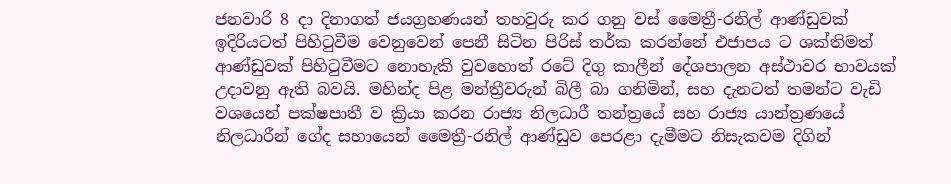ජනවාරි 8 දා දිනාගත් ජයග්‍රහණයන් තහවුරු කර ගනු වස් මෛත්‍රී-රනිල් ආණ්ඩුවක් ඉදිරියටත් පිහිටුවීම වෙනුවෙන් පෙනී සිටින පිරිස් තර්ක කරන්නේ එජාපය ට ශක්තිමත් ආණ්ඩුවක් පිහිටුවීමට නොහැකි වුවහොත් රටේ දිගු කාලීන් දේශපාලන අස්ථාවර භාවයක් උදාවනු ඇති බවයි. මහින්ද පිළ මන්ත්‍රීවරුන් බිලී බා ගනිමින්, සහ දැනටත් තමන්ට වැඩි වශයෙන් පක්ෂපාතී ව ක්‍රියා කරන රාජ්‍ය නිලධාරී තන්ත්‍රයේ සහ රාජ්‍ය යාන්ත්‍රණයේ නිලධාරීන් ගේද සහායෙන් මෛත්‍රී-රනිල් ආණ්ඩුව පෙරළා දැමීමට නිසැකවම දිගින්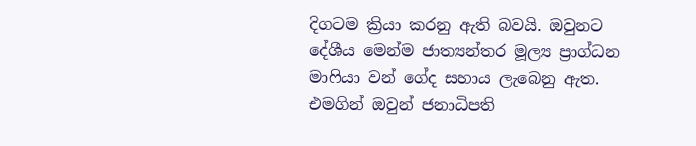දිගටම ක්‍රියා කරනු ඇති බවයි. ඔවුනට දේශීය මෙන්ම ජාත්‍යන්තර මූල්‍ය ප්‍රාග්ධන මාෆියා වන් ගේද සහාය ලැබෙනු ඇත. එමගින් ඔවුන් ජනාධිපති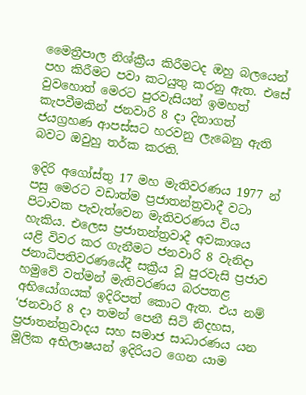මෛත්‍රීපාල නිශ්ක්‍රීය කිරීමටද ඔහු බලයෙන් පහ කිරීමට පවා කටයුතු කරනු ඇත. එසේ වුවහොත් මෙරට පුරවැසියන් ඉමහත් කැපවීමකින් ජනවාරි 8 දා දිනාගත් ජයග්‍රහණ ආපස්සට හරවනු ලැබෙනු ඇති බවට ඔවුහු තර්ක කරති.

ඉදිරි අගෝස්තු 17 මහ මැතිවරණය 1977 න් පසු මෙරට වඩාත්ම ප්‍රජාතන්ත්‍රවාදී වටා පිටාවක පැවැත්වෙන මැතිවරණය විය හැකිය. එලෙස ප්‍රජාතන්ත්‍රවාදී අවකාශය යළි විවර කර ගැනීමට ජනවාරි 8 වැනිදා ජනාධිපතිවරණයේදී සක්‍රීය වූ පුරවැසි ප්‍රජාව හමුවේ වත්මන් මැතිවරණය බරපතළ අභියෝගයක් ඉදිරිපත් කොට ඇත. එය නම් ‘ජනවාරි 8 දා තමන් පෙනී සිටි නිදහස, ප්‍රජාතන්ත්‍රවාදය සහ සමාජ සාධාරණය යන මූලික අභිලාෂයන් ඉදිරියට ගෙන යාම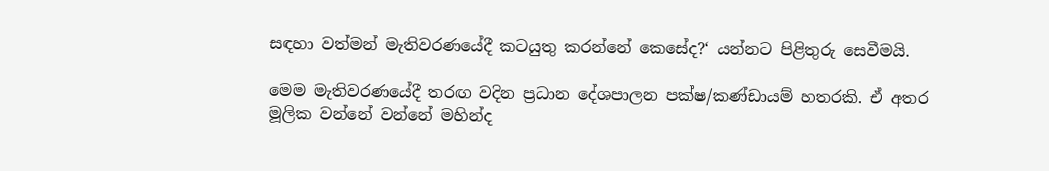සඳහා වත්මන් මැතිවරණයේදී කටයුතු කරන්නේ කෙසේද?‘ යන්නට පිළිතුරු සෙවීමයි.

මෙම මැතිවරණයේදී තරඟ වදින ප්‍රධාන දේශපාලන පක්ෂ/කණ්ඩායම් හතරකි. ඒ අතර මූලික වන්නේ වන්නේ මහින්ද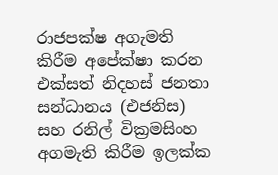රාජපක්ෂ අගැමති කිරීම අපේක්ෂා කරන එක්සත් නිදහස් ජනතා සන්ධානය (එජනිස) සහ රනිල් වික්‍රමසිංහ අගමැති කිරීම ඉලක්ක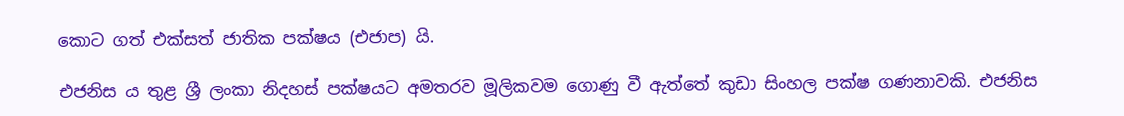කොට ගත් එක්සත් ජාතික පක්ෂය (එජාප) යි.

එජනිස ය තුළ ශ්‍රී ලංකා නිදහස් පක්ෂයට අමතරව මූලිකවම ගොණු වී ඇත්තේ කුඩා සිංහල පක්ෂ ගණනාවකි. එජනිස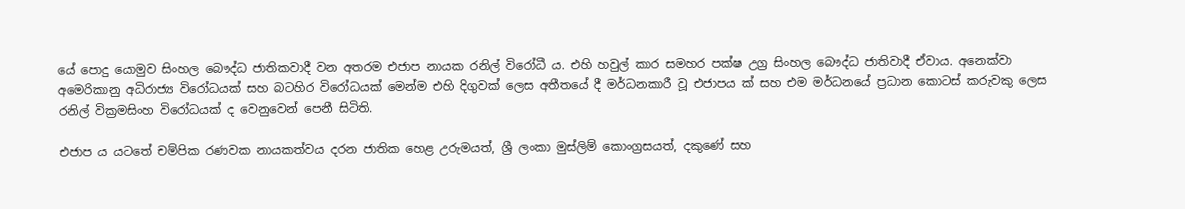යේ පොදු යොමුව සිංහල බෞද්ධ ජාතිකවාදී වන අතරම එජාප නායක රනිල් විරෝධී ය. එහි හවුල් කාර සමහර පක්ෂ උග්‍ර සිංහල බෞද්ධ ජාතිවාදී ඒවාය. අනෙක්වා අමෙරිකානු අධිරාජ්‍ය විරෝධයක් සහ බටහිර විරෝධයක් මෙන්ම එහි දිගුවක් ලෙස අතීතයේ දී මර්ධනකාරී වූ එජාපය ක් සහ එම මර්ධනයේ ප්‍රධාන කොටස් කරුවකු ලෙස රනිල් වික්‍රමසිංහ විරෝධයක් ද වෙනුවෙන් පෙනී සිටිති.

එජාප ය යටතේ චම්පික රණවක නායකත්වය දරන ජාතික හෙළ උරුමයත්, ශ්‍රී ලංකා මුස්ලිම් කොංග්‍රසයත්, දකුණේ සහ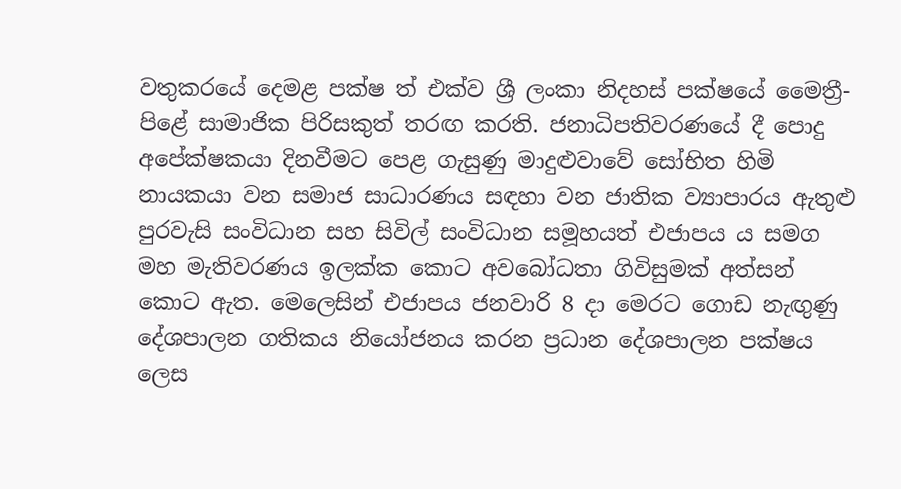වතුකරයේ දෙමළ පක්ෂ ත් එක්ව ශ්‍රී ලංකා නිදහස් පක්ෂයේ මෛත්‍රී-පිළේ සාමාජික පිරිසකුත් තරඟ කරති. ජනාධිපතිවරණයේ දී පොදු අපේක්ෂකයා දිනවීමට පෙළ ගැසුණු මාදුළුවාවේ සෝභිත හිමි නායකයා වන සමාජ සාධාරණය සඳහා වන ජාතික ව්‍යාපාරය ඇතුළු පුරවැසි සංවිධාන සහ සිවිල් සංවිධාන සමූහයත් එජාපය ය සමග මහ මැතිවරණය ඉලක්ක කොට අවබෝධතා ගිවිසුමක් අත්සන් කොට ඇත. මෙලෙසින් එජාපය ජනවාරි 8 දා මෙරට ගොඩ නැඟුණු දේශපාලන ගතිකය නියෝජනය කරන ප්‍රධාන දේශපාලන පක්ෂය ලෙස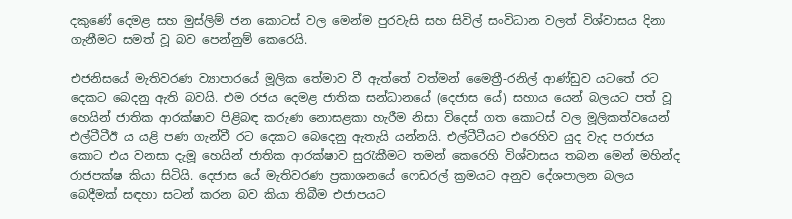දකුණේ දෙමළ සහ මුස්ලිම් ජන කොටස් වල මෙන්ම පුරවැසි සහ සිවිල් සංවිධාන වලත් විශ්වාසය දිනා ගැනීමට සමත් වූ බව පෙන්නුම් කෙරෙයි.

එජනිසයේ මැතිවරණ ව්‍යාපාරයේ මූලික තේමාව වී ඇත්තේ වත්මන් මෛත්‍රී-රනිල් ආණ්ඩුව යටතේ රට දෙකට බෙදනු ඇති බවයි. එම රජය දෙමළ ජාතික සන්ධානයේ (දෙජාස යේ) සහාය යෙන් බලයට පත් වූ හෙයින් ජාතික ආරක්ෂාව පිළිබඳ කරුණ නොසළකා හැරීම නිසා විදෙස් ගත කොටස් වල මූලිකත්වයෙන් එල්ටීටීඊ ය යළි පණ ගැන්වී රට දෙකට බෙදෙනු ඇතැයි යන්නයි. එල්ටීටීයට එරෙහිව යුද වැද පරාජය කොට එය වනසා දැමූ හෙයින් ජාතික ආරක්ෂාව සුරැකීමට තමන් කෙරෙහි විශ්වාසය තබන මෙන් මහින්ද රාජපක්ෂ කියා සිටියි. දෙජාස යේ මැතිවරණ ප්‍රකාශනයේ ෆෙඩරල් ක්‍රමයට අනුව දේශපාලන බලය බෙදීමක් සඳහා සටන් කරන බව කියා තිබීම එජාපයට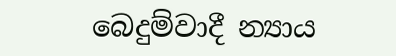බෙදුම්වාදී න්‍යාය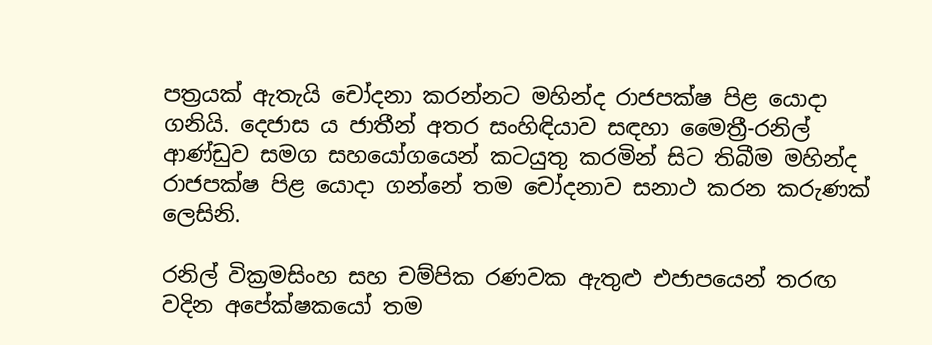පත්‍රයක් ඇතැයි චෝදනා කරන්නට මහින්ද රාජපක්ෂ පිළ යොදා ගනියි. දෙජාස ය ජාතීන් අතර සංහිඳියාව සඳහා මෛත්‍රී-රනිල් ආණ්ඩුව සමග සහයෝගයෙන් කටයුතු කරමින් සිට තිබීම මහින්ද රාජපක්ෂ පිළ යොදා ගන්නේ තම චෝදනාව සනාථ කරන කරුණක් ලෙසිනි.

රනිල් වික්‍රමසිංහ සහ චම්පික රණවක ඇතුළු එජාපයෙන් තරඟ වදින අපේක්ෂකයෝ තම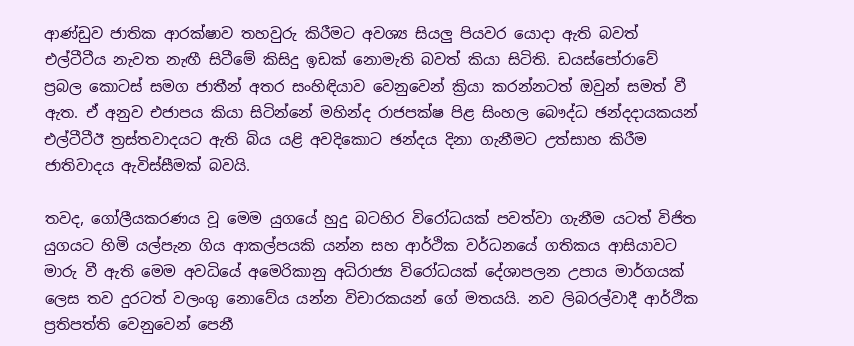ආණ්ඩුව ජාතික ආරක්ෂාව තහවුරු කිරීමට අවශ්‍ය සියලු පියවර යොදා ඇති බවත් එල්ටීටීය නැවත නැඟී සිටීමේ කිසිදු ඉඩක් නොමැති බවත් කියා සිටිති. ඩයස්පෝරාවේ ප්‍රබල කොටස් සමග ජාතීන් අතර සංහිඳියාව වෙනුවෙන් ක්‍රියා කරන්නටත් ඔවුන් සමත් වී ඇත. ඒ අනුව එජාපය කියා සිටින්නේ මහින්ද රාජපක්ෂ පිළ සිංහල බෞද්ධ ඡන්දදායකයන් එල්ටීටීඊ ත්‍රස්තවාදයට ඇති බිය යළි අවදිකොට ඡන්දය දිනා ගැනීමට උත්සාහ කිරීම ජාතිවාදය ඇවිස්සීමක් බවයි.

තවද, ගෝලීයකරණය වූ මෙම යුගයේ හුදු බටහිර විරෝධයක් පවත්වා ගැනීම යටත් විජිත යුගයට හිමි යල්පැන ගිය ආකල්පයකි යන්න සහ ආර්ථික වර්ධනයේ ගතිකය ආසියාවට මාරු වී ඇති මෙම අවධියේ අමෙරිකානු අධිරාජ්‍ය විරෝධයක් දේශාපලන උපාය මාර්ගයක් ලෙස තව දුරටත් වලංගු නොවේය යන්න විචාරකයන් ගේ මතයයි. නව ලිබරල්වාදී ආර්ථික ප්‍රතිපත්ති වෙනුවෙන් පෙනී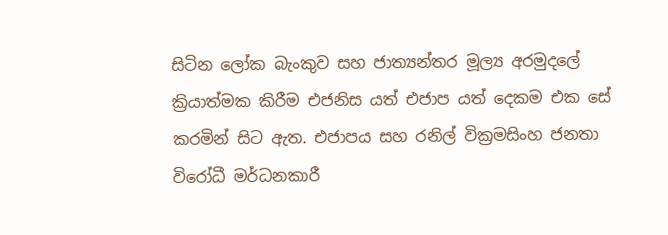සිටින ලෝක බැංකුව සහ ජාත්‍යන්තර මූල්‍ය අරමුදලේ ක්‍රියාත්මක කිරීම එජනිස යත් එජාප යත් දෙකම එක සේ කරමින් සිට ඇත. එජාපය සහ රනිල් වික්‍රමසිංහ ජනතා විරෝධී මර්ධනකාරී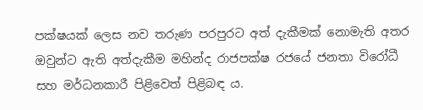පක්ෂයක් ලෙස නව තරුණ පරපුරට අත් දැකීමක් නොමැති අතර ඔවුන්ට ඇති අත්දැකීම මහින්ද රාජපක්ෂ රජයේ ජනතා විරෝධී සහ මර්ධනකාරී පිළිවෙත් පිළිබඳ ය.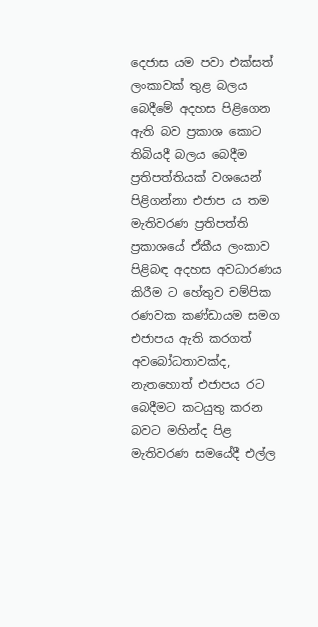දෙජාස යම පවා එක්සත් ලංකාවක් තුළ බලය බෙදීමේ අදහස පිළිගෙන ඇති බව ප්‍රකාශ කොට තිබියදී බලය බෙදීම ප්‍රතිපත්තියක් වශයෙන් පිළිගන්නා එජාප ය තම මැතිවරණ ප්‍රතිපත්ති ප්‍රකාශයේ ඒකීය ලංකාව පිළිබඳ අදහස අවධාරණය කිරීම ට හේතුව චම්පික රණවක කණ්ඩායම සමග එජාපය ඇති කරගත් අවබෝධතාවක්ද, නැතහොත් එජාපය රට බෙදීමට කටයුතු කරන බවට මහින්ද පිළ මැතිවරණ සමයේදී එල්ල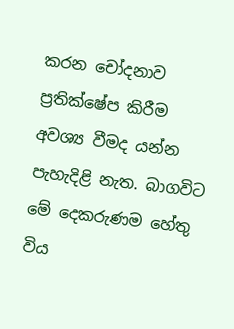කරන චෝදනාව ප්‍රතික්ෂේප කිරීම අවශ්‍ය වීමද යන්න පැහැදිළි නැත. බාගවිට මේ දෙකරුණම හේතු විය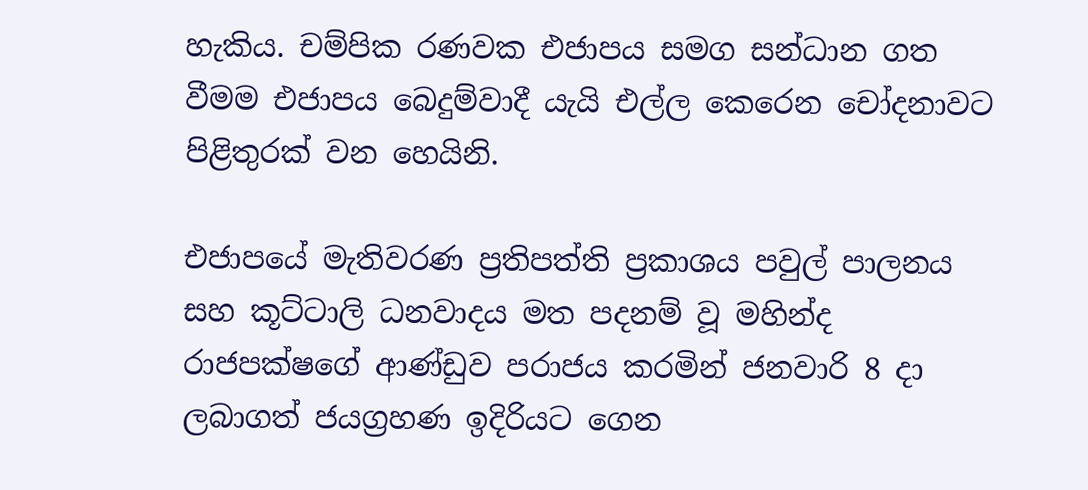හැකිය. චම්පික රණවක එජාපය සමග සන්ධාන ගත වීමම එජාපය බෙදුම්වාදී යැයි එල්ල කෙරෙන චෝදනාවට පිළිතුරක් වන හෙයිනි.

එජාපයේ මැතිවරණ ප්‍රතිපත්ති ප්‍රකාශය පවුල් පාලනය සහ කූට්ටාලි ධනවාදය මත පදනම් වූ මහින්ද රාජපක්ෂගේ ආණ්ඩුව පරාජය කරමින් ජනවාරි 8 දා ලබාගත් ජයග්‍රහණ ඉදිරියට ගෙන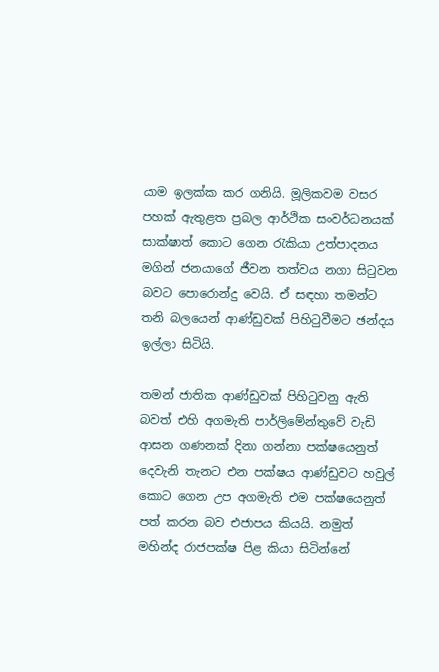යාම ඉලක්ක කර ගනියි. මූලිකවම වසර පහක් ඇතුළත ප්‍රබල ආර්ථික සංවර්ධනයක් සාක්ෂාත් කොට ගෙන රැකියා උත්පාදනය මගින් ජනයාගේ ජීවන තත්වය නගා සිටුවන බවට පොරොන්දු වෙයි. ඒ සඳහා තමන්ට තනි බලයෙන් ආණ්ඩුවක් පිහිටුවීමට ඡන්දය ඉල්ලා සිටියි.

තමන් ජාතික ආණ්ඩුවක් පිහිටුවනු ඇති බවත් එහි අගමැති පාර්ලිමේන්තුවේ වැඩි ආසන ගණනක් දිනා ගන්නා පක්ෂයෙනුත් දෙවැනි තැනට එන පක්ෂය ආණ්ඩුවට හවුල් කොට ගෙන උප අගමැති එම පක්ෂයෙනුත් පත් කරන බව එජාපය කියයි. නමුත් මහින්ද රාජපක්ෂ පිළ කියා සිටින්නේ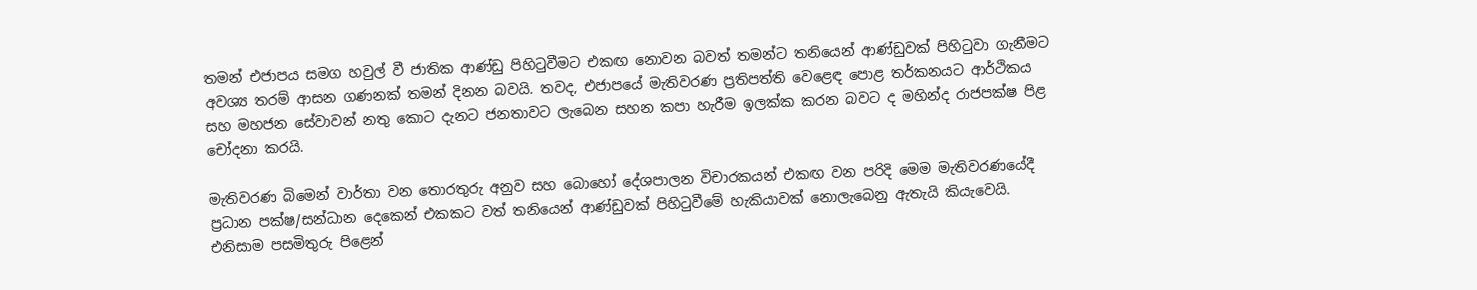තමන් එජාපය සමග හවුල් වී ජාතික ආණ්ඩු පිහිටුවීමට එකඟ නොවන බවත් තමන්ට තනියෙන් ආණ්ඩුවක් පිහිටුවා ගැනීමට අවශ්‍ය තරම් ආසන ගණනක් තමන් දිනන බවයි. තවද, එජාපයේ මැතිවරණ ප්‍රතිපත්ති වෙළෙඳ පොළ තර්කනයට ආර්ථිකය සහ මහජන සේවාවන් නතු කොට දැනට ජනතාවට ලැබෙන සහන කපා හැරීම ඉලක්ක කරන බවට ද මහින්ද රාජපක්ෂ පිළ චෝදනා කරයි.

මැතිවරණ බිමෙන් වාර්තා වන තොරතුරු අනුව සහ බොහෝ දේශපාලන විචාරකයන් එකඟ වන පරිදි මෙම මැතිවරණයේදී ප්‍රධාන පක්ෂ/සන්ධාන දෙකෙන් එකකට වත් තනියෙන් ආණ්ඩුවක් පිහිටුවීමේ හැකියාවක් නොලැබෙනු ඇතැයි කියැවෙයි. එනිසාම පසමිතුරු පිළෙන්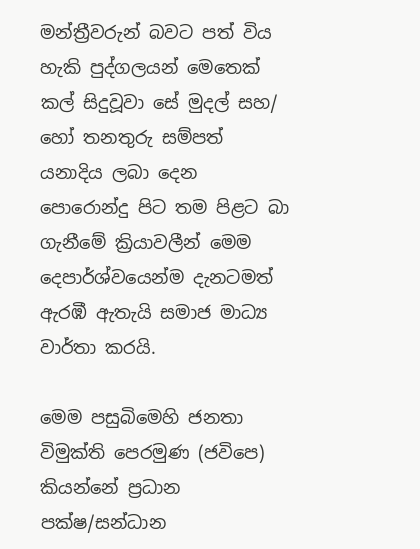මන්ත්‍රීවරුන් බවට පත් විය හැකි පුද්ගලයන් මෙතෙක් කල් සිදුවූවා සේ මුදල් සහ/ හෝ තනතුරු සම්පත් යනාදිය ලබා දෙන පොරොන්දු පිට තම පිළට බා ගැනීමේ ක්‍රියාවලීන් මෙම දෙපාර්ශ්වයෙන්ම දැනටමත් ඇරඹී ඇතැයි සමාජ මාධ්‍ය වාර්තා කරයි.

මෙම පසුබිමෙහි ජනතා විමුක්ති පෙරමුණ (ජවිපෙ) කියන්නේ ප්‍රධාන පක්ෂ/සන්ධාන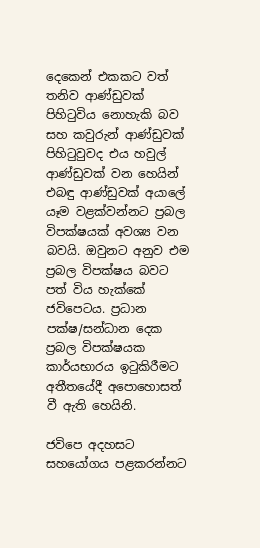දෙකෙන් එකකට වත් තනිව ආණ්ඩුවක් පිහිටුවිය නොහැකි බව සහ කවුරුන් ආණ්ඩුවක් පිහිටුවුවද එය හවුල් ආණ්ඩුවක් වන හෙයින් එබඳු ආණ්ඩුවක් අයාලේ යෑම වළක්වන්නට ප්‍රබල විපක්ෂයක් අවශ්‍ය වන බවයි. ඔවුනට අනුව එම ප්‍රබල විපක්ෂය බවට පත් විය හැක්කේ ජවිපෙටය. ප්‍රධාන පක්ෂ/සන්ධාන දෙක ප්‍රබල විපක්ෂයක කාර්යභාරය ඉටුකිරීමට අතීතයේදී අපොහොසත් වී ඇති හෙයිනි.

ජවිපෙ අදහසට සහයෝගය පළකරන්නට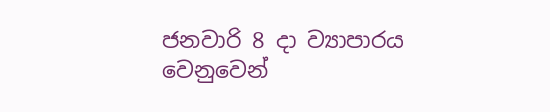ජනවාරි 8 දා ව්‍යාපාරය වෙනුවෙන්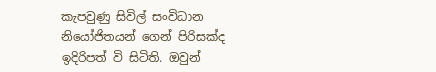කැපවුණු සිවිල් සංවිධාන නියෝජිතයන් ගෙන් පිරිසක්ද ඉදිරිපත් වි සිටිති. ඔවුන්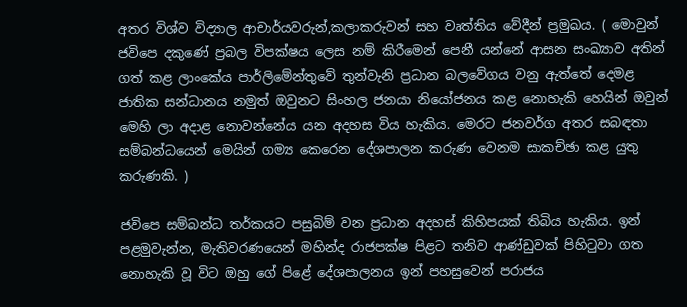අතර විශ්ව විද්‍යාල ආචාර්යවරුන්,කලාකරුවන් සහ වෘත්තිය වේදීන් ප්‍රමුඛය. ( මොවුන් ජවිපෙ දකුණේ ප්‍රබල විපක්ෂය ලෙස නම් කිරීමෙන් පෙනී යන්නේ ආසන සංඛ්‍යාව අතින් ගත් කළ ලාංකේය පාර්ලිමේන්තුවේ තුන්වැනි ප්‍රධාන බලවේගය වනු ඇත්තේ දෙමළ ජාතික සන්ධානය නමුත් ඔවුනට සිංහල ජනයා නියෝජනය කළ නොහැකි හෙයින් ඔවුන් මෙහි ලා අදාළ නොවන්නේය යන අදහස විය හැකිය. මෙරට ජනවර්ග අතර සබඳතා සම්බන්ධයෙන් මෙයින් ගම්‍ය කෙරෙන දේශපාලන කරුණ වෙනම සාකච්ඡා කළ යුතු කරුණකි. )

ජවිපෙ සම්බන්ධ තර්කයට පසුබිම් වන ප්‍රධාන අදහස් කිහිපයක් තිබිය හැකිය. ඉන් පළමුවැන්න, මැතිවරණයෙන් මහින්ද රාජපක්ෂ පිළට තනිව ආණ්ඩුවක් පිහිටුවා ගත නොහැකි වූ විට ඔහු ගේ පිළේ දේශපාලනය ඉන් පහසුවෙන් පරාජය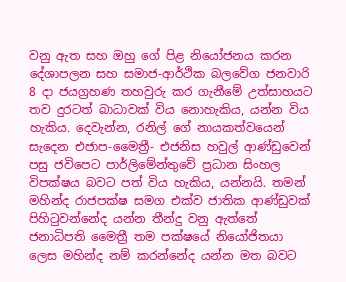වනු ඇත සහ ඔහු ගේ පිළ නියෝජනය කරන දේශාපලන සහ සමාජ-ආර්ථික බලවේග ජනවාරි 8 දා ජයග්‍රහණ තහවුරු කර ගැනීමේ උත්සාහයට තව දුරටත් බාධාවක් විය නොහැකිය, යන්න විය හැකිය. දෙවැන්න, රනිල් ගේ නායකත්වයෙන් සැදෙන එජාප-මෛත්‍රී- එජනිස හවුල් ආණ්ඩුවෙන් පසු ජවිපෙට පාර්ලිමේන්තුවේ ප්‍රධාන සිංහල විපක්ෂය බවට පත් විය හැකිය, යන්නයි. තමන් මහින්ද රාජපක්ෂ සමග එක්ව ජාතික ආණ්ඩුවක් පිහිටුවන්නේද යන්න තීන්දු වනු ඇත්තේ ජනාධිපති මෛත්‍රී තම පක්ෂයේ නියෝජිතයා ලෙස මහින්ද නම් කරන්නේද යන්න මත බවට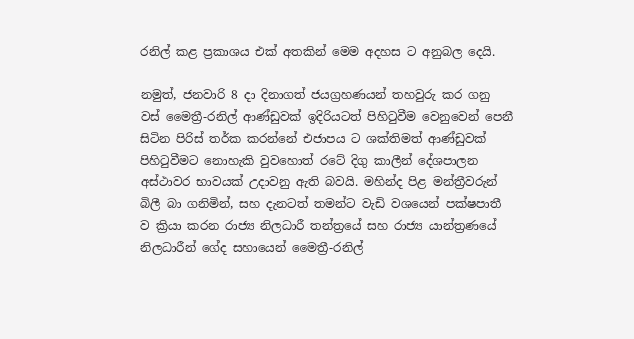රනිල් කළ ප්‍රකාශය එක් අතකින් මෙම අදහස ට අනුබල දෙයි.

නමුත්, ජනවාරි 8 දා දිනාගත් ජයග්‍රහණයන් තහවුරු කර ගනු වස් මෛත්‍රී-රනිල් ආණ්ඩුවක් ඉදිරියටත් පිහිටුවීම වෙනුවෙන් පෙනී සිටින පිරිස් තර්ක කරන්නේ එජාපය ට ශක්තිමත් ආණ්ඩුවක් පිහිටුවීමට නොහැකි වුවහොත් රටේ දිගු කාලීන් දේශපාලන අස්ථාවර භාවයක් උදාවනු ඇති බවයි. මහින්ද පිළ මන්ත්‍රීවරුන් බිලී බා ගනිමින්, සහ දැනටත් තමන්ට වැඩි වශයෙන් පක්ෂපාතී ව ක්‍රියා කරන රාජ්‍ය නිලධාරී තන්ත්‍රයේ සහ රාජ්‍ය යාන්ත්‍රණයේ නිලධාරීන් ගේද සහායෙන් මෛත්‍රී-රනිල්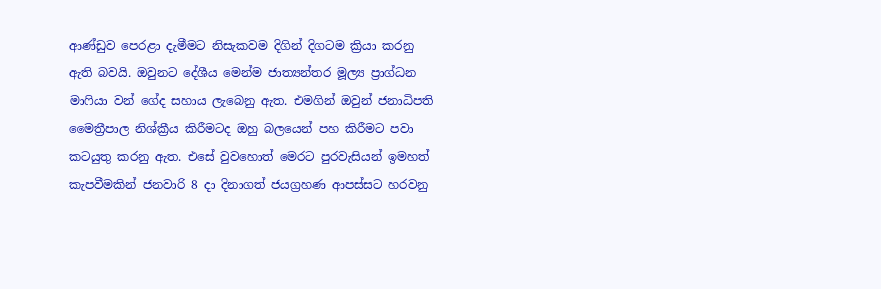ආණ්ඩුව පෙරළා දැමීමට නිසැකවම දිගින් දිගටම ක්‍රියා කරනු ඇති බවයි. ඔවුනට දේශීය මෙන්ම ජාත්‍යන්තර මූල්‍ය ප්‍රාග්ධන මාෆියා වන් ගේද සහාය ලැබෙනු ඇත. එමගින් ඔවුන් ජනාධිපති මෛත්‍රීපාල නිශ්ක්‍රීය කිරීමටද ඔහු බලයෙන් පහ කිරීමට පවා කටයුතු කරනු ඇත. එසේ වුවහොත් මෙරට පුරවැසියන් ඉමහත් කැපවීමකින් ජනවාරි 8 දා දිනාගත් ජයග්‍රහණ ආපස්සට හරවනු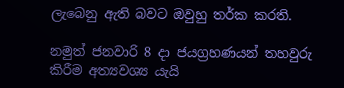ලැබෙනු ඇති බවට ඔවුහු තර්ක කරති.

නමුත් ජනවාරි 8 දා ජයග්‍රහණයන් තහවුරු කිරීම අත්‍යවශ්‍ය යැයි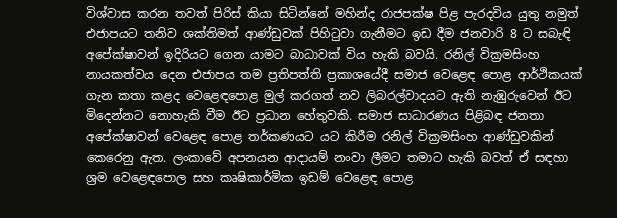විශ්වාස කරන තවත් පිරිස් කියා සිටින්නේ මහින්ද රාජපක්ෂ පිළ පැරදවිය යුතු නමුත් එජාපයට තනිව ශක්තිමත් ආණ්ඩුවක් පිහිටුවා ගැනීමට ඉඩ දීම ජනවාරි 8 ට සබැඳි අපේක්ෂාවන් ඉදිරියට ගෙන යාමට බාධාවක් විය හැකි බවයි. රනිල් වික්‍රමසිංහ නායකත්වය දෙන එජාපය තම ප්‍රතිපත්ති ප්‍රකාශයේදී සමාජ වෙළෙඳ පොළ ආර්ථිකයක් ගැන කතා කළද වෙළෙඳපොළ මුල් කරගත් නව ලිබරල්වාදයට ඇති නැඹුරුවෙන් ඊට මිදෙන්නට නොහැකි වීම ඊට ප්‍රධාන හේතුවකි. සමාජ සාධාරණය පිළිබඳ ජනතා අපේක්ෂාවන් වෙළෙඳ පොළ තර්කණයට යට කිරීම රනිල් වික්‍රමසිංහ ආණ්ඩුවකින් කෙරෙනු ඇත. ලංකාවේ අපනයන ආදායම් නංවා ලීමට තමාට හැකි බවත් ඒ සඳහා ශ්‍රම වෙළෙඳපොල සහ කෘෂිකාර්මික ඉඩම් වෙළෙඳ පොළ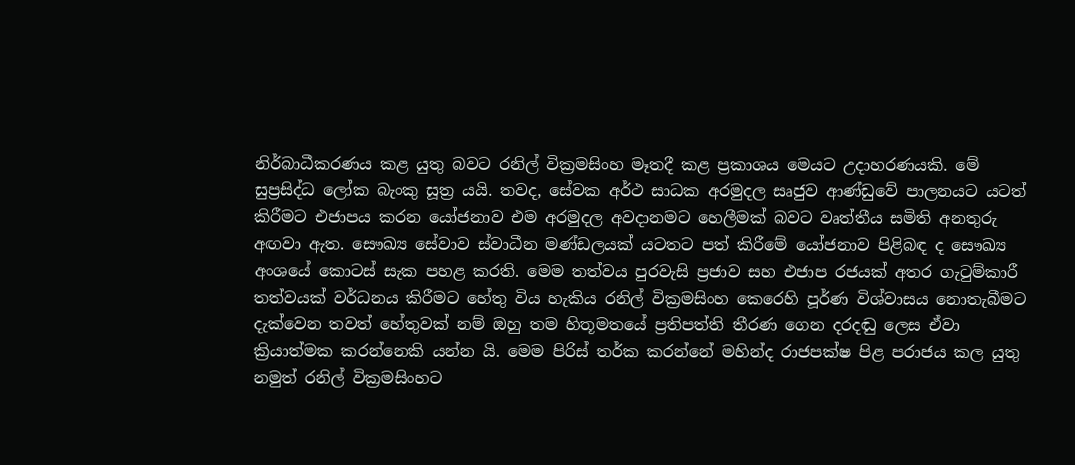නිර්බාධීකරණය කළ යුතු බවට රනිල් වික්‍රමසිංහ මෑතදී කළ ප්‍රකාශය මෙයට උදාහරණයකි. මේ සුප්‍රසිද්ධ ලෝක බැංකු සූත්‍ර යයි. තවද, සේවක අර්ථ සාධක අරමුදල සෘජුව ආණ්ඩුවේ පාලනයට යටත් කිරීමට එජාපය කරන යෝජනාව එම අරමුදල අවදානමට හෙලීමක් බවට වෘත්තීය සමිති අනතුරු අඟවා ඇත. සෞඛ්‍ය සේවාව ස්වාධීන මණ්ඩලයක් යටතට පත් කිරීමේ යෝජනාව පිළිබඳ ද සෞඛ්‍ය අංශයේ කොටස් සැක පහළ කරති. මෙම තත්වය පුරවැසි ප්‍රජාව සහ එජාප රජයක් අතර ගැටුම්කාරී තත්වයක් වර්ධනය කිරීමට හේතු විය හැකිය රනිල් වික්‍රමසිංහ කෙරෙහි පූර්ණ විශ්වාසය නොතැබීමට දැක්වෙන තවත් හේතුවක් නම් ඔහු තම හිතූමතයේ ප්‍රතිපත්ති තීරණ ගෙන දරදඬු ලෙස ඒවා ක්‍රියාත්මක කරන්නෙකි යන්න යි. මෙම පිරිස් තර්ක කරන්නේ මහින්ද රාජපක්ෂ පිළ පරාජය කල යුතු නමුත් රනිල් වික්‍රමසිංහට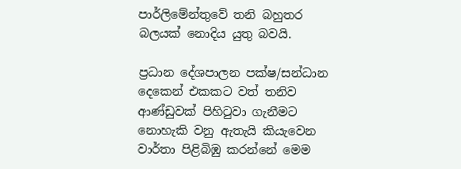පාර්ලිමේන්තුවේ තනි බහුතර බලයක් නොදිය යුතු බවයි.

ප්‍රධාන දේශපාලන පක්ෂ/සන්ධාන දෙකෙන් එකකට වත් තනිව ආණ්ඩුවක් පිහිටුවා ගැනීමට නොහැකි වනු ඇතැයි කියැවෙන වාර්තා පිළිබිඹු කරන්නේ මෙම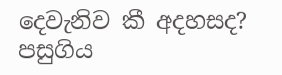දෙවැනිව කී අදහසද? පසුගිය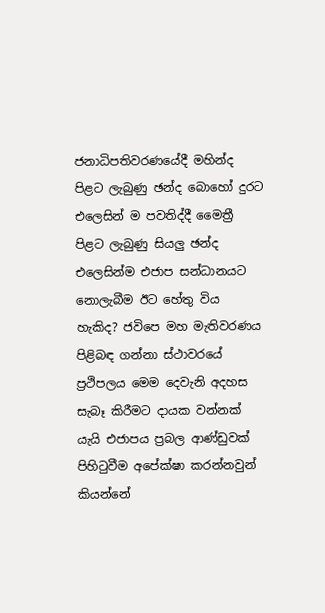ජනාධිපතිවරණයේදී මහින්ද පිළට ලැබුණු ඡන්ද බොහෝ දුරට එලෙසින් ම පවතිද්දී මෛත්‍රී පිළට ලැබුණු සියලු ඡන්ද එලෙසින්ම එජාප සන්ධානයට නොලැබීම ඊට හේතු විය හැකිද? ජවිපෙ මහ මැතිවරණය පිළිබඳ ගන්නා ස්ථාවරයේ ප්‍රථිපලය මෙම දෙවැනි අදහස සැබෑ කිරීමට දායක වන්නක් යැයි එජාපය ප්‍රබල ආණ්ඩුවක් පිහිටුවීම අපේක්ෂා කරන්නවුන් කියන්නේ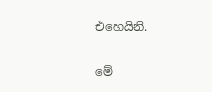එහෙයිනි.

මේ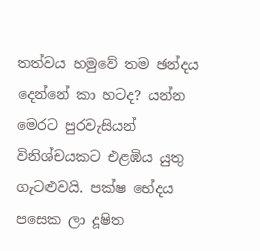තත්වය හමුවේ තම ඡන්දය දෙන්නේ කා හටද? යන්න මෙරට පුරවැසියන් විනිශ්චයකට එළඹිය යුතු ගැටළුවයි. පක්ෂ භේදය පසෙක ලා දූෂිත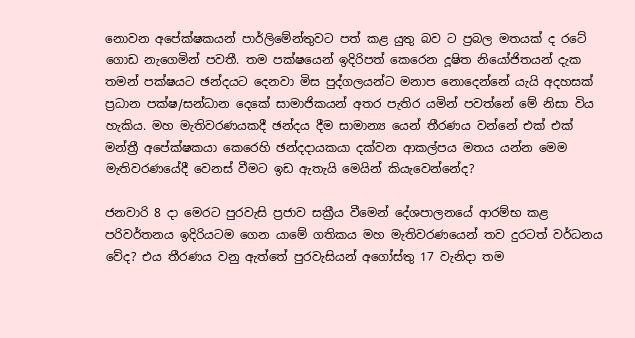නොවන අපේක්ෂකයන් පාර්ලිමේන්තුවට පත් කළ යුතු බව ට ප්‍රබල මතයක් ද රටේ ගොඩ නැගෙමින් පවතී. තම පක්ෂයෙන් ඉදිරිපත් කෙරෙන දූෂිත නියෝජිතයන් දැක තමන් පක්ෂයට ඡන්දයට දෙනවා මිස පුද්ගලයන්ට මනාප නොදෙන්නේ යැයි අදහසක් ප්‍රධාන පක්ෂ/සන්ධාන දෙකේ සාමාජිකයන් අතර පැතිර යමින් පවත්නේ මේ නිසා විය හැකිය. මහ මැතිවරණයකදී ඡන්දය දීම සාමාන්‍ය යෙන් තීරණය වන්නේ එක් එක් මන්ත්‍රී අපේක්ෂකයා කෙරෙහි ඡන්දදායකයා දක්වන ආකල්පය මතය යන්න මෙම මැතිවරණයේදී වෙනස් වීමට ඉඩ ඇතැයි මෙයින් කියැවෙන්නේද?

ජනවාරි 8 දා මෙරට පුරවැසි ප්‍රජාව සක්‍රීය වීමෙන් දේශපාලනයේ ආරම්භ කළ පරිවර්තනය ඉදිරියටම ගෙන යාමේ ගතිකය මහ මැතිවරණයෙන් තව දුරටත් වර්ධනය වේද? එය තීරණය වනු ඇත්තේ පුරවැසියන් අගෝස්තු 17 වැනිදා තම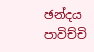ඡන්දය පාවිච්චි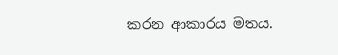කරන ආකාරය මතය.